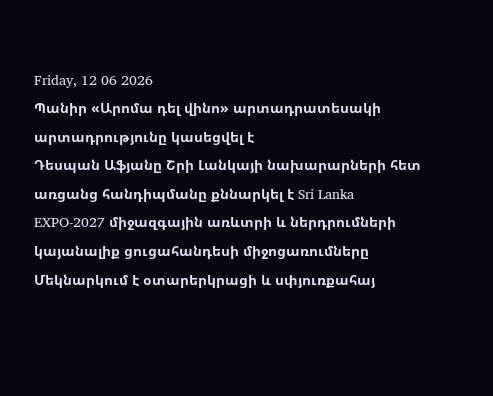Friday, 12 06 2026
Պանիր «Արոմա դել վինո» արտադրատեսակի արտադրությունը կասեցվել է
Դեսպան Աֆյանը Շրի Լանկայի նախարարների հետ առցանց հանդիպմանը քննարկել է Sri Lanka EXPO-2027 միջազգային առևտրի և ներդրումների կայանալիք ցուցահանդեսի միջոցառումները
Մեկնարկում է օտարերկրացի և սփյուռքահայ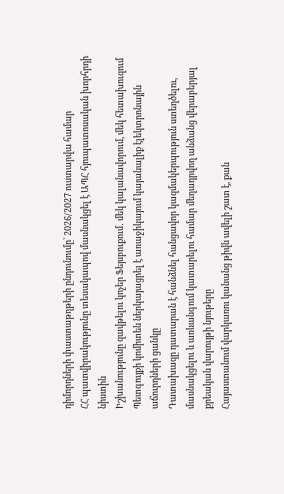դիմորդների փաստաթղթերի ընդունումը՝ 2026/2027 ուստարվա համար
ՀՀ պատվիրակությունը տեսակապով մասնակցել է ԱՊՀ հյուպատոսական խորհրդի նիստին
Իշխանությունը զավթելու կոչեր Ֆեյսբուքում․ մեկ կալանավորում, մեկ հետախուզում
Պետգույքի կոմիտեն ներկայացրել է առաջիկայում կայանալիք էլեկտրոնային աճուրդների ցանկը
Դատախազը դատարան է հանձնել հանցավոր կազմակերպություն ստեղծելու, մասնակցելու և առևանգում կատարելու համար մեղադրվող անձանց վերաբերյալ քրեական վարույթի նյութերը
Հայաստանում վարկառու կանանց թիվն ավելի շատ է, քան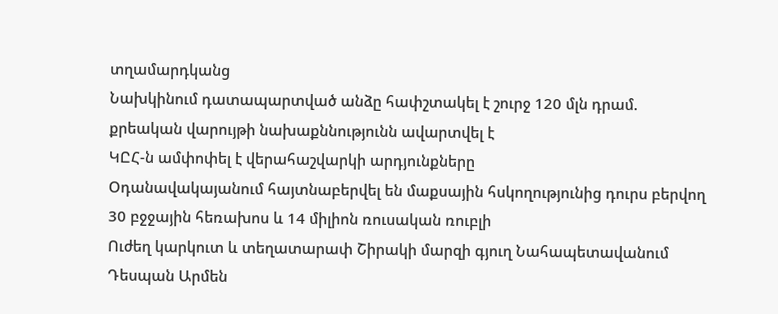տղամարդկանց
Նախկինում դատապարտված անձը հափշտակել է շուրջ 120 մլն դրամ. քրեական վարույթի նախաքննությունն ավարտվել է
ԿԸՀ-ն ամփոփել է վերահաշվարկի արդյունքները
Օդանավակայանում հայտնաբերվել են մաքսային հսկողությունից դուրս բերվող 30 բջջային հեռախոս և 14 միլիոն ռուսական ռուբլի
Ուժեղ կարկուտ և տեղատարափ Շիրակի մարզի գյուղ Նահապետավանում
Դեսպան Արմեն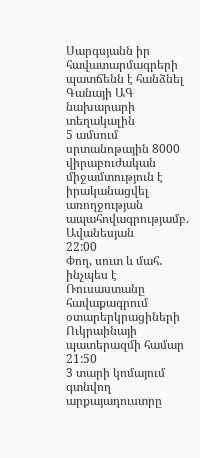Սարգսյանն իր հավատարմագրերի պատճենն է հանձնել Գանայի ԱԳ նախարարի տեղակալին
5 ամսում սրտանոթային 8000 վիրաբուժական միջամտություն է իրականացվել առողջության ապահովագրությամբ. Ավանեսյան
22:00
Փող, սուտ և մահ․ ինչպես է Ռուսաստանը հավաքագրում օտարերկրացիների Ուկրաինայի պատերազմի համար
21:50
3 տարի կոմայում գտնվող արքայադուստրը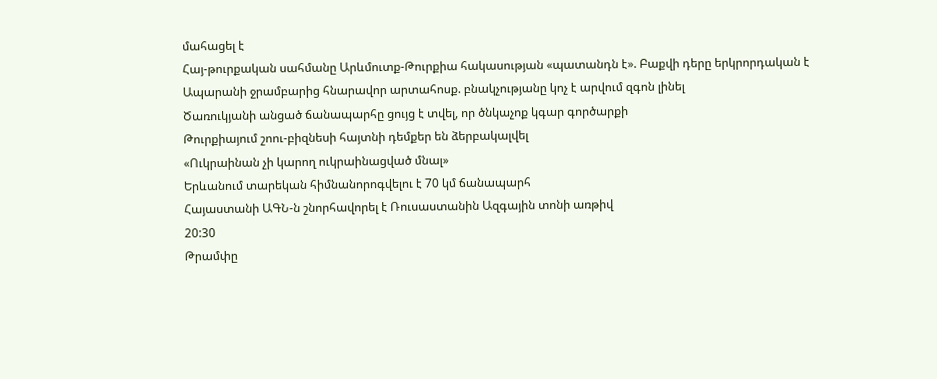մահացել է
Հայ-թուրքական սահմանը Արևմուտք-Թուրքիա հակասության «պատանդն է». Բաքվի դերը երկրորդական է
Ապարանի ջրամբարից հնարավոր արտահոսք. բնակչությանը կոչ է արվում զգոն լինել
Ծառուկյանի անցած ճանապարհը ցույց է տվել, որ ծնկաչոք կգար գործարքի
Թուրքիայում շոու-բիզնեսի հայտնի դեմքեր են ձերբակալվել
«Ուկրաինան չի կարող ուկրաինացված մնալ»
Երևանում տարեկան հիմնանորոգվելու է 70 կմ ճանապարհ
Հայաստանի ԱԳՆ-ն շնորհավորել է Ռուսաստանին Ազգային տոնի առթիվ
20:30
Թրամփը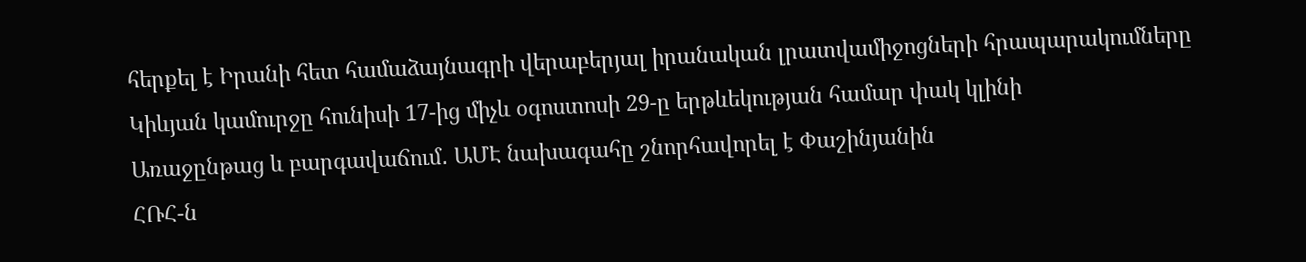հերքել է Իրանի հետ համաձայնագրի վերաբերյալ իրանական լրատվամիջոցների հրապարակումները
Կիևյան կամուրջը հունիսի 17-ից միչև օգոստոսի 29-ը երթևեկության համար փակ կլինի
Առաջընթաց և բարգավաճում․ ԱՄԷ նախագահը շնորհավորել է Փաշինյանին
ՀՌՀ-ն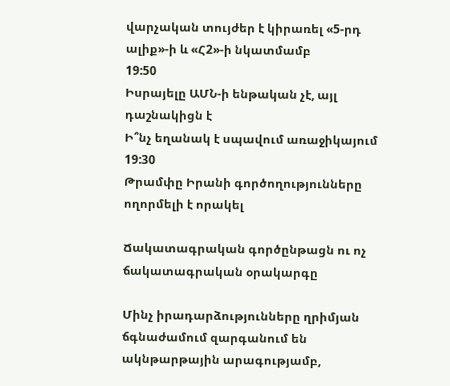վարչական տույժեր է կիրառել «5-րդ ալիք»-ի և «Հ2»-ի նկատմամբ
19:50
Իսրայելը ԱՄՆ-ի ենթական չէ, այլ դաշնակիցն է
Ի՞նչ եղանակ է սպավում առաջիկայում
19:30
Թրամփը Իրանի գործողությունները ողորմելի է որակել

Ճակատագրական գործընթացն ու ոչ ճակատագրական օրակարգը

Մինչ իրադարձությունները ղրիմյան ճգնաժամում զարգանում են ակնթարթային արագությամբ,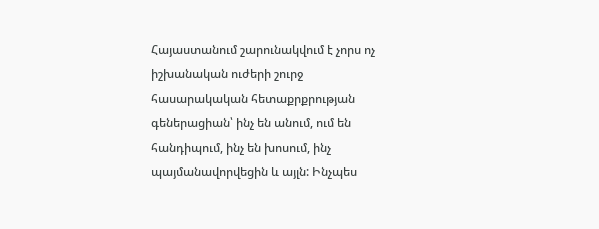Հայաստանում շարունակվում է չորս ոչ իշխանական ուժերի շուրջ հասարակական հետաքրքրության գեներացիան՝ ինչ են անում, ում են հանդիպում, ինչ են խոսում, ինչ պայմանավորվեցին և այլն: Ինչպես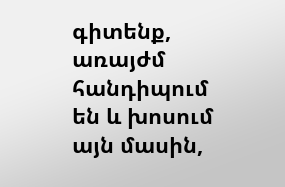գիտենք, առայժմ հանդիպում են և խոսում այն մասին,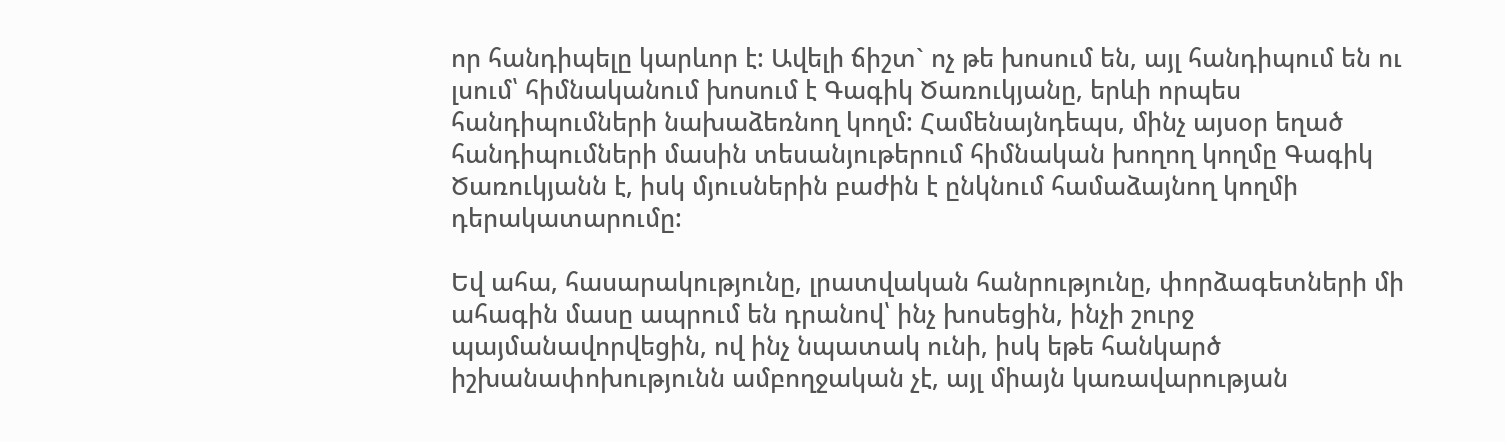որ հանդիպելը կարևոր է: Ավելի ճիշտ` ոչ թե խոսում են, այլ հանդիպում են ու լսում՝ հիմնականում խոսում է Գագիկ Ծառուկյանը, երևի որպես հանդիպումների նախաձեռնող կողմ: Համենայնդեպս, մինչ այսօր եղած հանդիպումների մասին տեսանյութերում հիմնական խողող կողմը Գագիկ Ծառուկյանն է, իսկ մյուսներին բաժին է ընկնում համաձայնող կողմի դերակատարումը:

Եվ ահա, հասարակությունը, լրատվական հանրությունը, փորձագետների մի ահագին մասը ապրում են դրանով՝ ինչ խոսեցին, ինչի շուրջ պայմանավորվեցին, ով ինչ նպատակ ունի, իսկ եթե հանկարծ իշխանափոխությունն ամբողջական չէ, այլ միայն կառավարության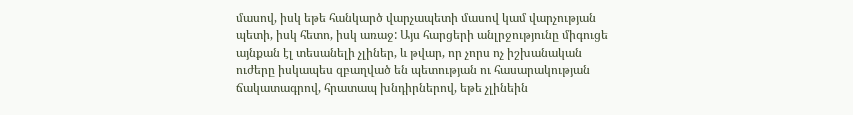մասով, իսկ եթե հանկարծ վարչապետի մասով կամ վարչության պետի, իսկ հետո, իսկ առաջ: Այս հարցերի անլրջությունը միգուցե այնքան էլ տեսանելի չլիներ, և թվար, որ չորս ոչ իշխանական ուժերը իսկապես զբաղված են պետության ու հասարակության ճակատագրով, հրատապ խնդիրներով, եթե չլինեին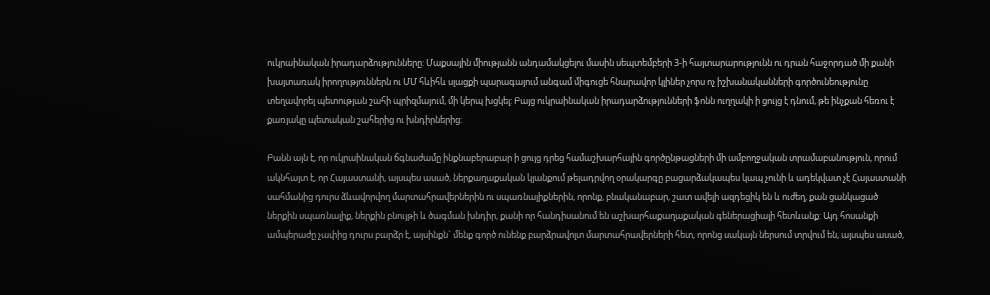ուկրաինական իրադարձությունները: Մաքսային միությանն անդամակցելու մասին սեպտեմբերի 3-ի հայտարարությունն ու դրան հաջորդած մի քանի խայտառակ իրողություններն ու ՄՄ հևիհև սլացքի պարագայում անգամ միգուցե հնարավոր կլիներ չորս ոչ իշխանականների գործունեությունը տեղավորել պետության շահի պրիզմայում, մի կերպ խցկել: Բայց ուկրաինական իրադարձությունների ֆոնն ուղղակի ի ցույց է դնում, թե ինչքան հեռու է քառյակը պետական շահերից ու խնդիրներից:

Բանն այն է, որ ուկրաինական ճգնաժամը ինքնաբերաբար ի ցույց դրեց համաշխարհային գործընթացների մի ամբողջական տրամաբանություն, որում ակնհայտ է, որ Հայաստանի, այսպես ասած, ներքաղաքական կյանքում թելադրվող օրակարգը բացարձակապես կապ չունի և ադեկվատ չէ Հայաստանի սահմանից դուրս ձևավորվող մարտահրավերներին ու սպառնալիքներին, որոնք, բնականաբար, շատ ավելի ազդեցիկ են և ուժեղ, քան ցանկացած ներքին սպառնալիք, ներքին բնույթի և ծագման խնդիր, քանի որ հանդիսանում են աշխարհաքաղաքական գեներացիայի հետևանք: Այդ հոսանքի ամպերաժը չափից դուրս բարձր է, այսինքն` մենք գործ ունենք բարձրավոլտ մարտահրավերների հետ, որոնց սակայն ներսում տրվում են, այսպես ասած,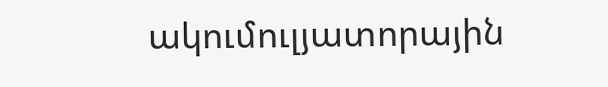ակումուլյատորային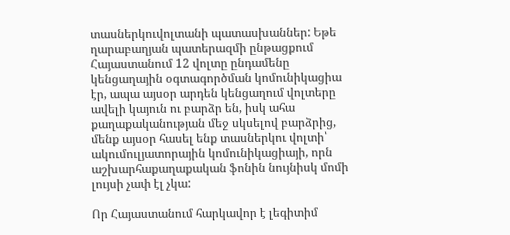տասներկուվոլտանի պատասխաններ: Եթե ղարաբաղյան պատերազմի ընթացքում Հայաստանում 12 վոլտը ընդամենը կենցաղային օգտագործման կոմունիկացիա էր, ապա այսօր արդեն կենցաղում վոլտերը ավելի կայուն ու բարձր են, իսկ ահա քաղաքականության մեջ սկսելով բարձրից, մենք այսօր հասել ենք տասներկու վոլտի՝ ակումուլյատորային կոմունիկացիայի, որն աշխարհաքաղաքական ֆոնին նույնիսկ մոմի լույսի չափ էլ չկա:

Որ Հայաստանում հարկավոր է լեգիտիմ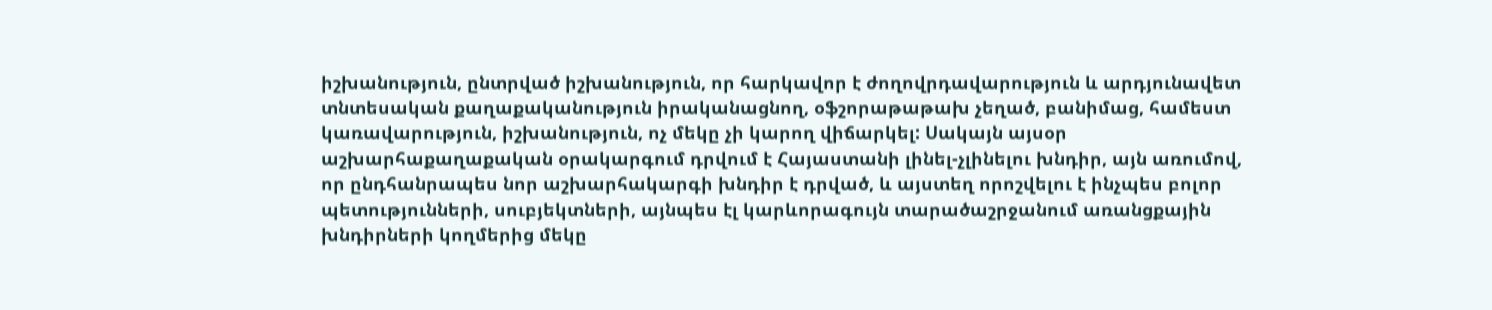իշխանություն, ընտրված իշխանություն, որ հարկավոր է ժողովրդավարություն և արդյունավետ տնտեսական քաղաքականություն իրականացնող, օֆշորաթաթախ չեղած, բանիմաց, համեստ կառավարություն, իշխանություն, ոչ մեկը չի կարող վիճարկել: Սակայն այսօր աշխարհաքաղաքական օրակարգում դրվում է Հայաստանի լինել-չլինելու խնդիր, այն առումով, որ ընդհանրապես նոր աշխարհակարգի խնդիր է դրված, և այստեղ որոշվելու է ինչպես բոլոր պետությունների, սուբյեկտների, այնպես էլ կարևորագույն տարածաշրջանում առանցքային խնդիրների կողմերից մեկը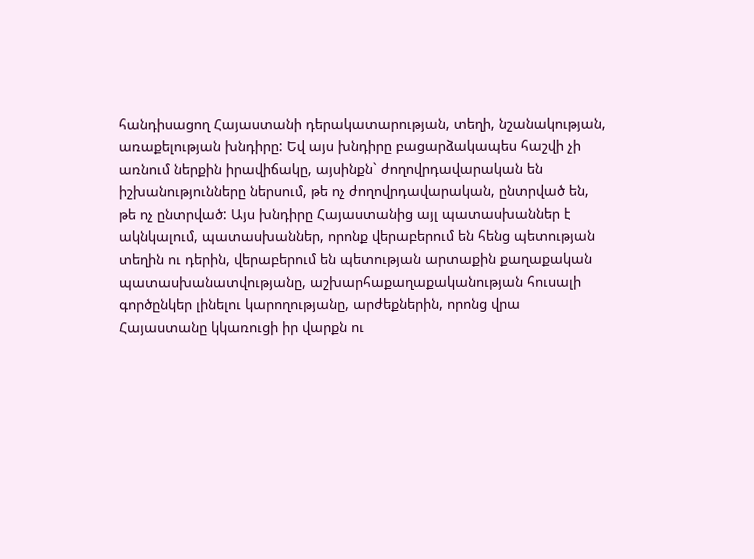հանդիսացող Հայաստանի դերակատարության, տեղի, նշանակության, առաքելության խնդիրը: Եվ այս խնդիրը բացարձակապես հաշվի չի առնում ներքին իրավիճակը, այսինքն` ժողովրդավարական են իշխանությունները ներսում, թե ոչ ժողովրդավարական, ընտրված են, թե ոչ ընտրված: Այս խնդիրը Հայաստանից այլ պատասխաններ է ակնկալում, պատասխաններ, որոնք վերաբերում են հենց պետության տեղին ու դերին, վերաբերում են պետության արտաքին քաղաքական պատասխանատվությանը, աշխարհաքաղաքականության հուսալի գործընկեր լինելու կարողությանը, արժեքներին, որոնց վրա Հայաստանը կկառուցի իր վարքն ու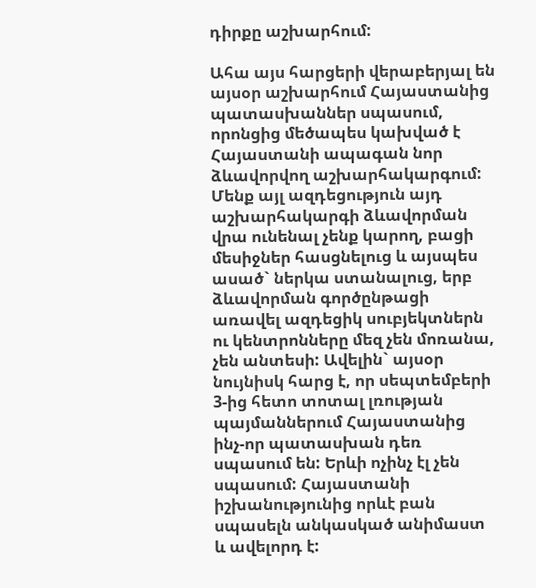դիրքը աշխարհում:

Ահա այս հարցերի վերաբերյալ են այսօր աշխարհում Հայաստանից պատասխաններ սպասում, որոնցից մեծապես կախված է Հայաստանի ապագան նոր ձևավորվող աշխարհակարգում: Մենք այլ ազդեցություն այդ աշխարհակարգի ձևավորման վրա ունենալ չենք կարող, բացի մեսիջներ հասցնելուց և այսպես ասած` ներկա ստանալուց, երբ ձևավորման գործընթացի առավել ազդեցիկ սուբյեկտներն ու կենտրոնները մեզ չեն մոռանա, չեն անտեսի: Ավելին` այսօր նույնիսկ հարց է, որ սեպտեմբերի 3-ից հետո տոտալ լռության պայմաններում Հայաստանից ինչ-որ պատասխան դեռ սպասում են: Երևի ոչինչ էլ չեն սպասում: Հայաստանի իշխանությունից որևէ բան սպասելն անկասկած անիմաստ և ավելորդ է: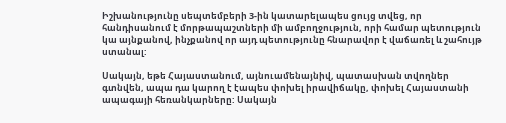Իշխանությունը սեպտեմբերի 3-ին կատարելապես ցույց տվեց, որ հանդիսանում է մորթապաշտների մի ամբողջություն, որի համար պետություն կա այնքանով, ինչքանով որ այդ պետությունը հնարավոր է վաճառել և շահույթ ստանալ:

Սակայն, եթե Հայաստանում, այնուամենայնիվ, պատասխան տվողներ գտնվեն, ապա դա կարող է էապես փոխել իրավիճակը, փոխել Հայաստանի ապագայի հեռանկարները: Սակայն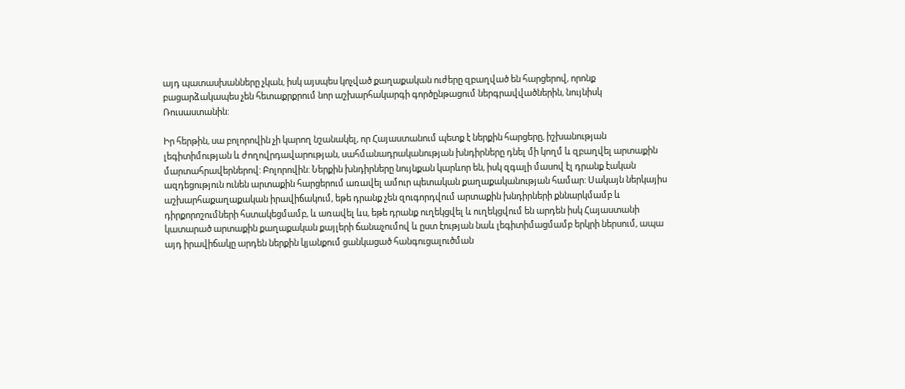այդ պատասխանները չկան, իսկ այսպես կոչված քաղաքական ուժերը զբաղված են հարցերով, որոնք բացարձակապես չեն հետաքրքրում նոր աշխարհակարգի գործընթացում ներգրավվածներին, նույնիսկ Ռուսաստանին:

Իր հերթին, սա բոլորովին չի կարող նշանակել, որ Հայաստանում պետք է ներքին հարցերը, իշխանության լեգիտիմության և ժողովրդավարության, սահմանադրականության խնդիրները դնել մի կողմ և զբաղվել արտաքին մարտահրավերներով: Բոլորովին: Ներքին խնդիրները նույնքան կարևոր են, իսկ զգալի մասով էլ դրանք էական ազդեցություն ունեն արտաքին հարցերում առավել ամուր պետական քաղաքականության համար: Սակայն ներկայիս աշխարհաքաղաքական իրավիճակում, եթե դրանք չեն զուգորդվում արտաքին խնդիրների քննարկմամբ և դիրքորոշումների հստակեցմամբ, և առավել ևս, եթե դրանք ուղեկցվել և ուղեկցվում են արդեն իսկ Հայաստանի կատարած արտաքին քաղաքական քայլերի ճանաչումով և ըստ էության նաև լեգիտիմացմամբ երկրի ներսում, ապա այդ իրավիճակը արդեն ներքին կյանքում ցանկացած հանգուցալուծման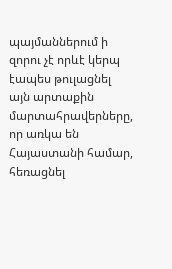պայմաններում ի զորու չէ որևէ կերպ էապես թուլացնել այն արտաքին մարտահրավերները, որ առկա են Հայաստանի համար, հեռացնել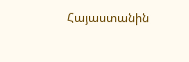Հայաստանին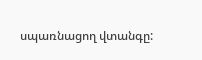սպառնացող վտանգը: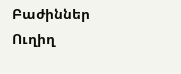Բաժիններ
Ուղիղ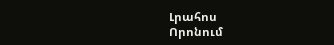Լրահոս
Որոնում